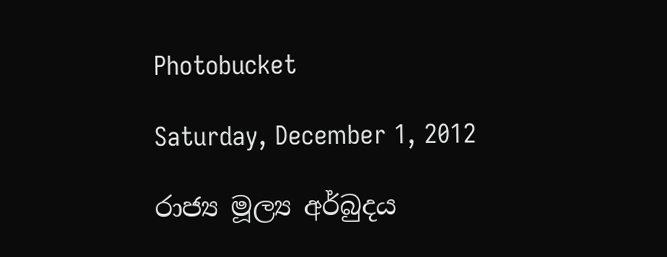Photobucket

Saturday, December 1, 2012

රාජ්‍ය මූල්‍ය අර්බුදය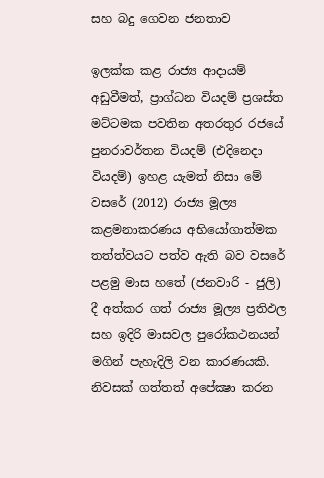සහ බදු ගෙවන ජනතාව

ඉලක්‌ක කළ රාජ්‍ය ආදායම් අඩුවීමත්, ප්‍රාග්ධන වියදම් ප්‍රශස්‌ත මට්‌ටමක පවතින අතරතුර රජයේ පුනරාවර්තන වියදම් (එදිනෙදා වියදම්) ඉහළ යැමත් නිසා මේ වසරේ (2012) රාජ්‍ය මූල්‍ය කළමනාකරණය අභියෝගාත්මක තත්ත්වයට පත්ව ඇති බව වසරේ පළමු මාස හතේ (ජනවාරි - ජුලි) දී අත්කර ගත් රාජ්‍ය මූල්‍ය ප්‍රතිඵල සහ ඉදිරි මාසවල පුරෝකථනයන් මගින් පැහැදිලි වන කාරණයකි. නිවසක්‌ ගත්තත් අපේක්‍ෂා කරන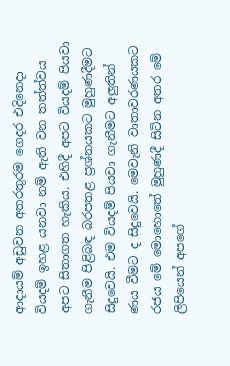ආදායම් අඩුවන අතරතුරම ගෙදර එදිනෙදා වියදම් ඉහළ යනවා නම් ඇති වන තත්ත්වය අපට සිතාගත හැකිය. එහිදී අපට වියදම් පියවා ගැනීම පිළිබඳ බරපතළ ප්‍රශ්නයකට මුහුණදීමට සිදුවෙයි. එම වියදම් පියවා ගැනීමට අලුතින් ණය වීමට ද සිදුවෙයි. මෙවැනි වාතාවරණයකට රජය මේ මොහොතේ මුහුණදී සිටින අතර මේ ලිපියෙන් අපගේ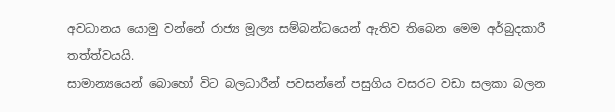අවධානය යොමු වන්නේ රාජ්‍ය මූල්‍ය සම්බන්ධයෙන් ඇතිව තිබෙන මෙම අර්බුදකාරී තත්ත්වයයි.
සාමාන්‍යයෙන් බොහෝ විට බලධාරීන් පවසන්නේ පසුගිය වසරට වඩා සලකා බලන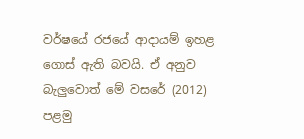වර්ෂයේ රජයේ ආදායම් ඉහළ ගොස්‌ ඇති බවයි. ඒ අනුව බැලුවොත් මේ වසරේ (2012) පළමු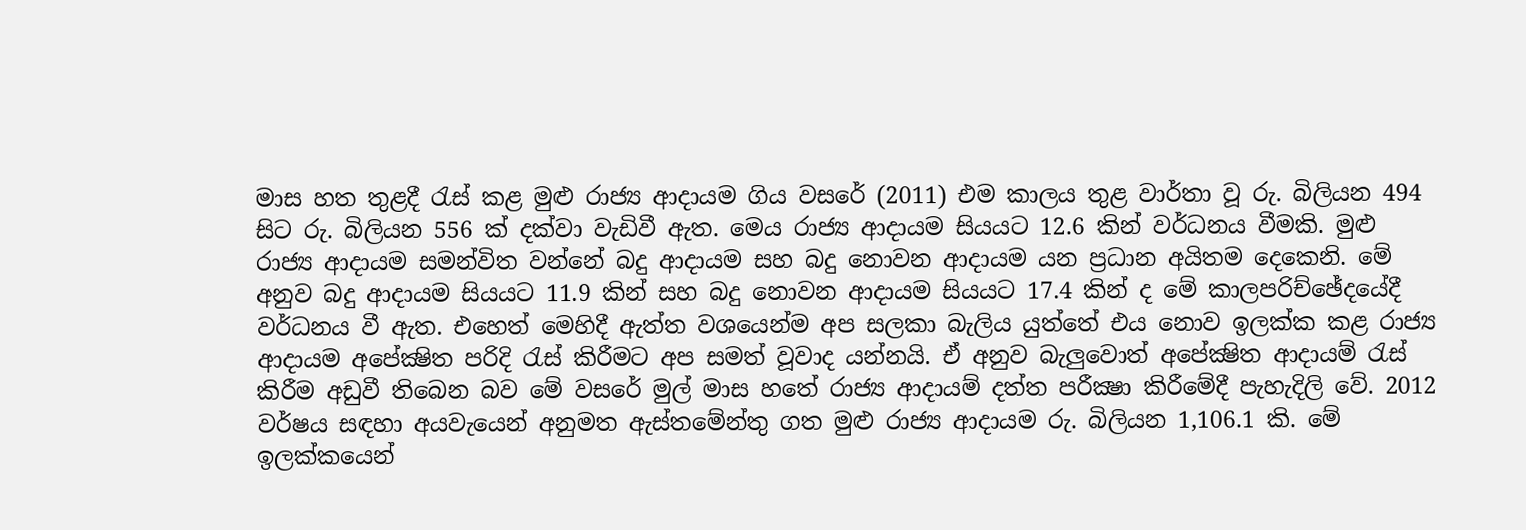මාස හත තුළදී රැස්‌ කළ මුළු රාජ්‍ය ආදායම ගිය වසරේ (2011) එම කාලය තුළ වාර්තා වූ රු. බිලියන 494 සිට රු. බිලියන 556 ක්‌ දක්‌වා වැඩිවී ඇත. මෙය රාජ්‍ය ආදායම සියයට 12.6 කින් වර්ධනය වීමකි. මුළු රාජ්‍ය ආදායම සමන්විත වන්නේ බදු ආදායම සහ බදු නොවන ආදායම යන ප්‍රධාන අයිතම දෙකෙනි. මේ අනුව බදු ආදායම සියයට 11.9 කින් සහ බදු නොවන ආදායම සියයට 17.4 කින් ද මේ කාලපරිච්ඡේදයේදී වර්ධනය වී ඇත. එහෙත් මෙහිදී ඇත්ත වශයෙන්ම අප සලකා බැලිය යුත්තේ එය නොව ඉලක්‌ක කළ රාජ්‍ය ආදායම අපේක්‍ෂිත පරිදි රැස්‌ කිරීමට අප සමත් වූවාද යන්නයි. ඒ අනුව බැලුවොත් අපේක්‍ෂිත ආදායම් රැස්‌ කිරීම අඩුවී තිබෙන බව මේ වසරේ මුල් මාස හතේ රාජ්‍ය ආදායම් දත්ත පරීක්‍ෂා කිරීමේදී පැහැදිලි වේ. 2012 වර්ෂය සඳහා අයවැයෙන් අනුමත ඇස්‌තමේන්තු ගත මුළු රාජ්‍ය ආදායම රු. බිලියන 1,106.1 කි. මේ ඉලක්‌කයෙන්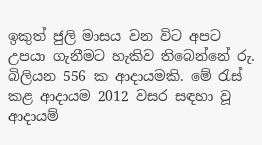ඉකුත් ජුලි මාසය වන විට අපට උපයා ගැනීමට හැකිව තිබෙන්නේ රු. බිලියන 556 ක ආදායමකි. මේ රැස්‌ කළ ආදායම 2012 වසර සඳහා වූ ආදායම්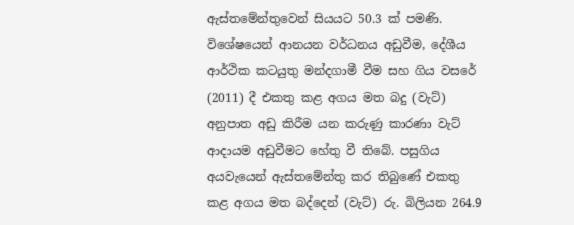ඇස්‌තමේන්තුවෙන් සියයට 50.3 ක්‌ පමණි. විශේෂයෙන් ආනයන වර්ධනය අඩුවීම, දේශීය ආර්ථික කටයුතු මන්දගාමී වීම සහ ගිය වසරේ (2011) දී එකතු කළ අගය මත බදු (වැට්‌) අනුපාත අඩු කිරීම යන කරුණු කාරණා වැට්‌ ආදායම අඩුවීමට හේතු වී තිබේ. පසුගිය අයවැයෙන් ඇස්‌තමේන්තු කර තිබුණේ එකතු කළ අගය මත බද්දෙන් (වැට්‌) රු. බිලියන 264.9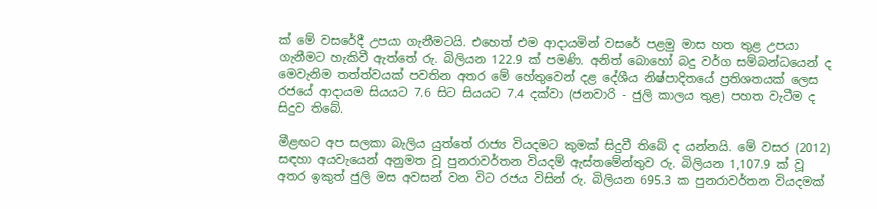ක්‌ මේ වසරේදී උපයා ගැනීමටයි. එහෙත් එම ආදායමින් වසරේ පළමු මාස හත තුළ උපයා ගැනීමට හැකිවී ඇත්තේ රු. බිලියන 122.9 ක්‌ පමණි. අනිත් බොහෝ බදු වර්ග සම්බන්ධයෙන් ද මෙවැනිම තත්ත්වයක්‌ පවතින අතර මේ හේතුවෙන් දළ දේශීය නිෂ්පාදිතයේ ප්‍රතිශතයක්‌ ලෙස රජයේ ආදායම සියයට 7.6 සිට සියයට 7.4 දක්‌වා (ජනවාරි - ජුලි කාලය තුළ) පහත වැටීම ද සිදුව තිබේ.

මීළඟට අප සලකා බැලිය යුත්තේ රාජ්‍ය වියදමට කුමක්‌ සිදුවී තිබේ ද යන්නයි. මේ වසර (2012) සඳහා අයවැයෙන් අනුමත වූ පුනරාවර්තන වියදම් ඇස්‌තමේන්තුව රු. බිලියන 1,107.9 ක්‌ වූ අතර ඉකුත් ජුලි මස අවසන් වන විට රජය විසින් රු. බිලියන 695.3 ක පුනරාවර්තන වියදමක්‌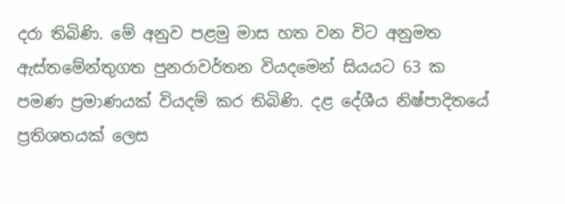දරා තිබිණි. මේ අනුව පළමු මාස හත වන විට අනුමත ඇස්‌තමේන්තුගත පුනරාවර්තන වියදමෙන් සියයට 63 ක පමණ ප්‍රමාණයක්‌ වියදම් කර තිබිණි. දළ දේශීය නිෂ්පාදිතයේ ප්‍රතිශතයක්‌ ලෙස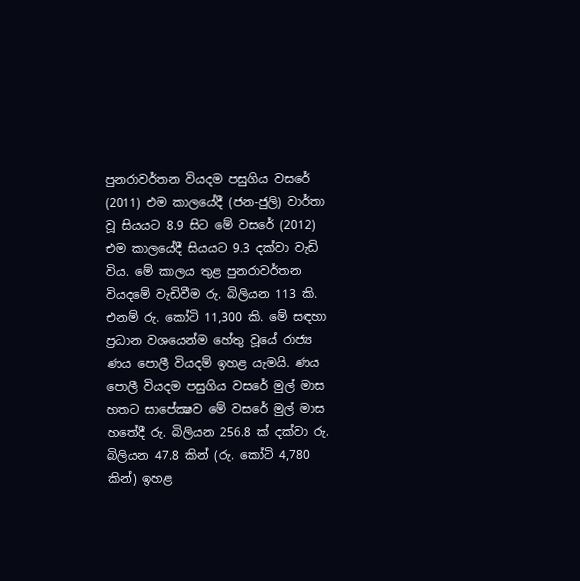පුනරාවර්තන වියදම පසුගිය වසරේ (2011) එම කාලයේදී (ජන-ජුලි) වාර්තා වූ සියයට 8.9 සිට මේ වසරේ (2012) එම කාලයේදී සියයට 9.3 දක්‌වා වැඩි විය. මේ කාලය තුළ පුනරාවර්තන වියදමේ වැඩිවීම රු. බිලියන 113 කි. එනම් රු. කෝටි 11,300 කි. මේ සඳහා ප්‍රධාන වශයෙන්ම හේතු වූයේ රාජ්‍ය ණය පොලී වියදම් ඉහළ යැමයි. ණය පොලී වියදම පසුගිය වසරේ මුල් මාස හතට සාපේක්‍ෂව මේ වසරේ මුල් මාස හතේදී රු. බිලියන 256.8 ක්‌ දක්‌වා රු. බිලියන 47.8 කින් (රු. කෝටි 4,780 කින්) ඉහළ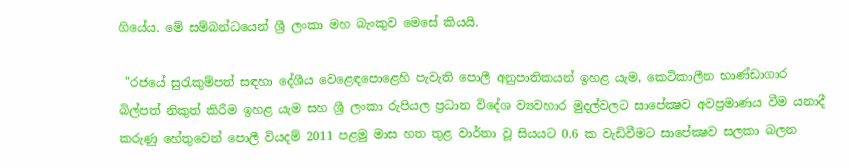ගියේය. මේ සම්බන්ධයෙන් ශ්‍රී ලංකා මහ බැංකුව මෙසේ කියයි.

 "රජයේ සුරැකුම්පත් සඳහා දේශීය වෙළෙඳපොළෙහි පැවැති පොලී අනුපාතිකයන් ඉහළ යැම, කෙටිකාලීන භාණ්‌ඩාගාර බිල්පත් නිකුත් කිරීම ඉහළ යැම සහ ශ්‍රී ලංකා රුපියල ප්‍රධාන විදේශ ව්‍යවහාර මුදල්වලට සාපේක්‍ෂව අවප්‍රමාණය වීම යනාදී කරුණු හේතුවෙන් පොලී වියදම් 2011 පළමු මාස හත තුළ වාර්තා වූ සියයට 0.6 ක වැඩිවීමට සාපේක්‍ෂව සලකා බලන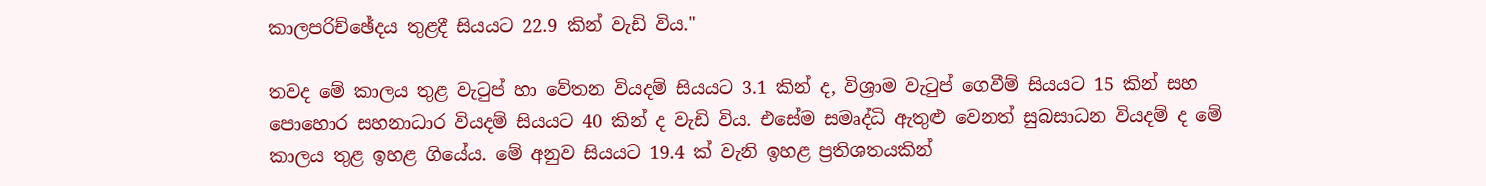කාලපරිච්ඡේදය තුළදී සියයට 22.9 කින් වැඩි විය."

තවද මේ කාලය තුළ වැටුප් හා වේතන වියදම් සියයට 3.1 කින් ද, විශ්‍රාම වැටුප් ගෙවීම් සියයට 15 කින් සහ පොහොර සහනාධාර වියදම් සියයට 40 කින් ද වැඩි විය. එසේම සමෘද්ධි ඇතුළු වෙනත් සුබසාධන වියදම් ද මේ කාලය තුළ ඉහළ ගියේය. මේ අනුව සියයට 19.4 ක්‌ වැනි ඉහළ ප්‍රතිශතයකින්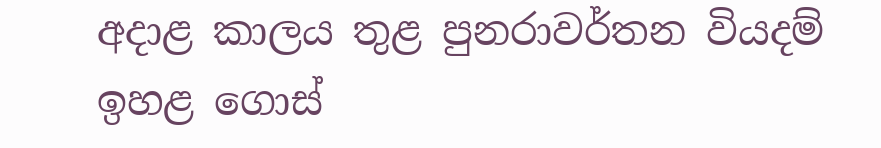අදාළ කාලය තුළ පුනරාවර්තන වියදම් ඉහළ ගොස්‌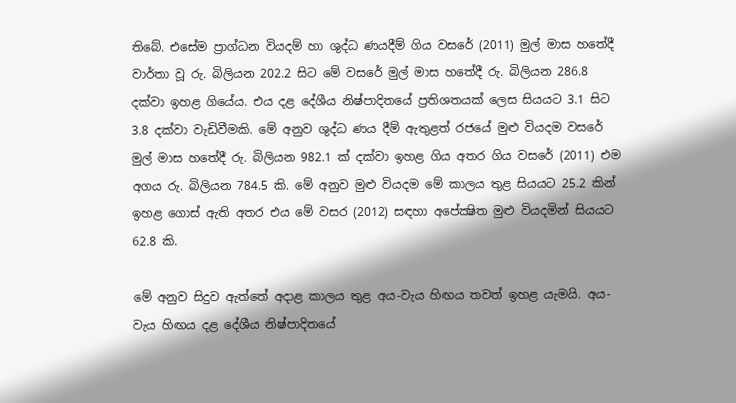තිබේ. එසේම ප්‍රාග්ධන වියදම් හා ශුද්ධ ණයදීම් ගිය වසරේ (2011) මුල් මාස හතේදී වාර්තා වූ රු. බිලියන 202.2 සිට මේ වසරේ මුල් මාස හතේදී රු. බිලියන 286.8 දක්‌වා ඉහළ ගියේය. එය දළ දේශීය නිෂ්පාදිතයේ ප්‍රතිශතයක්‌ ලෙස සියයට 3.1 සිට 3.8 දක්‌වා වැඩිවීමකි. මේ අනුව ශුද්ධ ණය දීම් ඇතුළත් රජයේ මුළු වියදම වසරේ මුල් මාස හතේදී රු. බිලියන 982.1 ක්‌ දක්‌වා ඉහළ ගිය අතර ගිය වසරේ (2011) එම අගය රු. බිලියන 784.5 කි. මේ අනුව මුළු වියදම මේ කාලය තුළ සියයට 25.2 කින් ඉහළ ගොස්‌ ඇති අතර එය මේ වසර (2012) සඳහා අපේක්‍ෂිත මුළු වියදමින් සියයට 62.8 කි.

මේ අනුව සිදුව ඇත්තේ අදාළ කාලය තුළ අය-වැය හිඟය තවත් ඉහළ යැමයි. අය-වැය හිඟය දළ දේශීය නිෂ්පාදිතයේ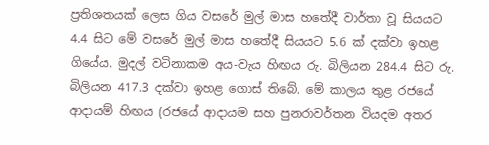ප්‍රතිශතයක්‌ ලෙස ගිය වසරේ මුල් මාස හතේදී වාර්තා වූ සියයට 4.4 සිට මේ වසරේ මුල් මාස හතේදී සියයට 5.6 ක්‌ දක්‌වා ඉහළ ගියේය. මුදල් වටිනාකම අය-වැය හිඟය රු. බිලියන 284.4 සිට රු. බිලියන 417.3 දක්‌වා ඉහළ ගොස්‌ තිබේ. මේ කාලය තුළ රජයේ ආදායම් හිඟය (රජයේ ආදායම සහ පුනරාවර්තන වියදම අතර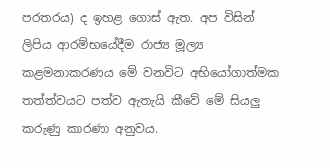පරතරය) ද ඉහළ ගොස්‌ ඇත. අප විසින් ලිපිය ආරම්භයේදීම රාජ්‍ය මූල්‍ය කළමනාකරණය මේ වනවිට අභියෝගාත්මක තත්ත්වයට පත්ව ඇතැයි කීවේ මේ සියලු කරුණු කාරණා අනුවය.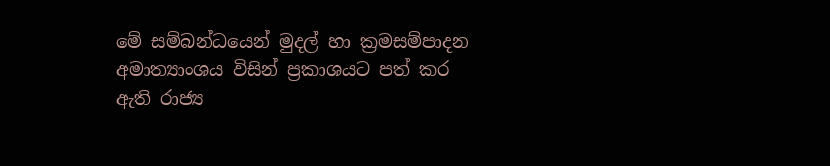මේ සම්බන්ධයෙන් මුදල් හා ක්‍රමසම්පාදන අමාත්‍යාංශය විසින් ප්‍රකාශයට පත් කර ඇති රාජ්‍ය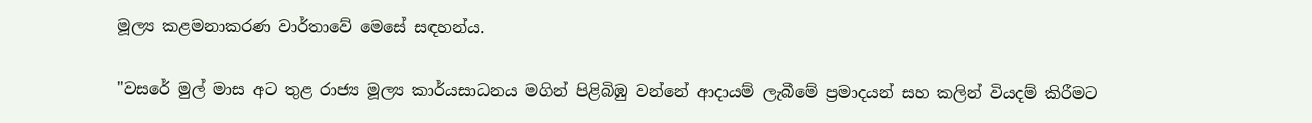මූල්‍ය කළමනාකරණ වාර්තාවේ මෙසේ සඳහන්ය.

"වසරේ මුල් මාස අට තුළ රාජ්‍ය මූල්‍ය කාර්යසාධනය මගින් පිළිබිඹු වන්නේ ආදායම් ලැබීමේ ප්‍රමාදයන් සහ කලින් වියදම් කිරීමට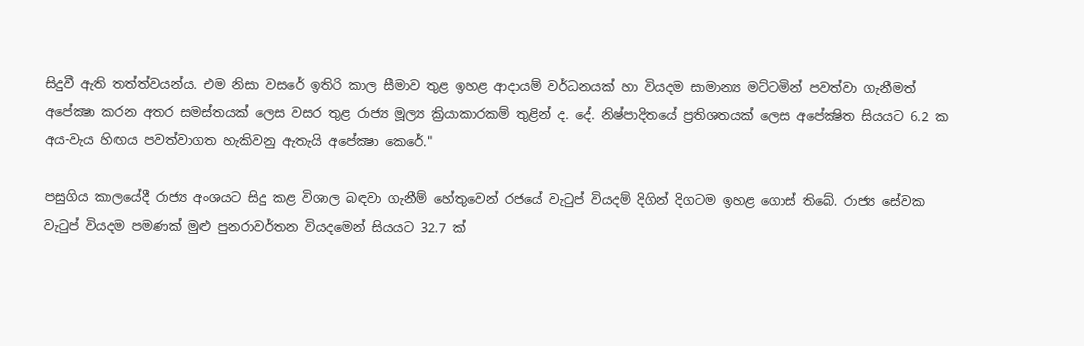සිදුවී ඇති තත්ත්වයන්ය. එම නිසා වසරේ ඉතිරි කාල සීමාව තුළ ඉහළ ආදායම් වර්ධනයක්‌ හා වියදම සාමාන්‍ය මට්‌ටමින් පවත්වා ගැනීමත් අපේක්‍ෂා කරන අතර සමස්‌තයක්‌ ලෙස වසර තුළ රාජ්‍ය මූල්‍ය ක්‍රියාකාරකම් තුළින් ද. දේ. නිෂ්පාදිතයේ ප්‍රතිශතයක්‌ ලෙස අපේක්‍ෂිත සියයට 6.2 ක අය-වැය හිඟය පවත්වාගත හැකිවනු ඇතැයි අපේක්‍ෂා කෙරේ."

පසුගිය කාලයේදී රාජ්‍ය අංශයට සිදු කළ විශාල බඳවා ගැනීම් හේතුවෙන් රජයේ වැටුප් වියදම් දිගින් දිගටම ඉහළ ගොස්‌ තිබේ. රාජ්‍ය සේවක වැටුප් වියදම පමණක්‌ මුළු පුනරාවර්තන වියදමෙන් සියයට 32.7 ක්‌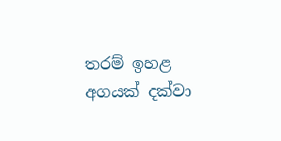තරම් ඉහළ අගයක්‌ දක්‌වා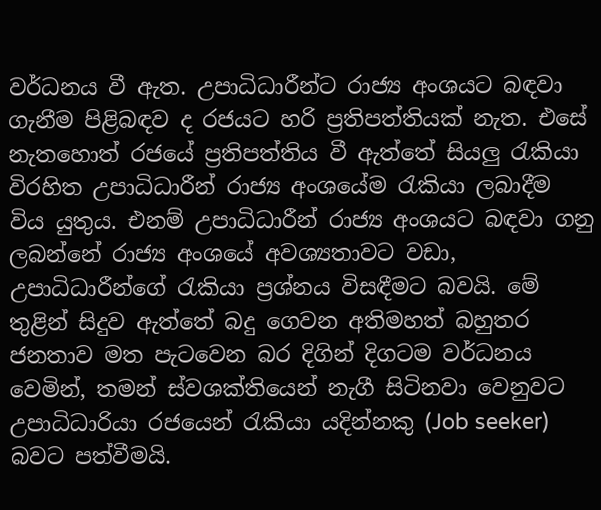වර්ධනය වී ඇත. උපාධිධාරීන්ට රාජ්‍ය අංශයට බඳවා ගැනීම පිළිබඳව ද රජයට හරි ප්‍රතිපත්තියක්‌ නැත. එසේ නැතහොත් රජයේ ප්‍රතිපත්තිය වී ඇත්තේ සියලු රැකියා විරහිත උපාධිධාරීන් රාජ්‍ය අංශයේම රැකියා ලබාදීම විය යුතුය. එනම් උපාධිධාරීන් රාජ්‍ය අංශයට බඳවා ගනු ලබන්නේ රාජ්‍ය අංශයේ අවශ්‍යතාවට වඩා, උපාධිධාරීන්ගේ රැකියා ප්‍රශ්නය විසඳීමට බවයි. මේ තුළින් සිදුව ඇත්තේ බදු ගෙවන අතිමහත් බහුතර ජනතාව මත පැටවෙන බර දිගින් දිගටම වර්ධනය වෙමින්, තමන් ස්‌වශක්‌තියෙන් නැගී සිටිනවා වෙනුවට උපාධිධාරියා රජයෙන් රැකියා යදින්නකු (Job seeker) බවට පත්වීමයි.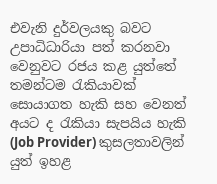එවැනි දුර්වලයකු බවට උපාධිධාරියා පත් කරනවා වෙනුවට රජය කළ යුත්තේ තමන්ටම රැකියාවක්‌ සොයාගත හැකි සහ වෙනත් අයට ද රැකියා සැපයිය හැකි (Job Provider) කුසලතාවලින් යුත් ඉහළ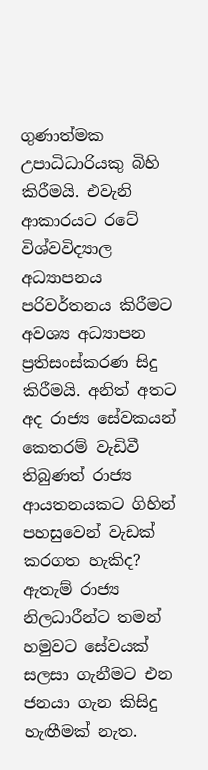ගුණාත්මක උපාධිධාරියකු බිහි කිරීමයි. එවැනි ආකාරයට රටේ විශ්වවිද්‍යාල අධ්‍යාපනය පරිවර්තනය කිරීමට අවශ්‍ය අධ්‍යාපන ප්‍රතිසංස්‌කරණ සිදු කිරීමයි. අනිත් අතට අද රාජ්‍ය සේවකයන් කෙතරම් වැඩිවී තිබුණත් රාජ්‍ය ආයතනයකට ගිහින් පහසුවෙන් වැඩක්‌ කරගත හැකිද? ඇතැම් රාජ්‍ය නිලධාරීන්ට තමන් හමුවට සේවයක්‌ සලසා ගැනීමට එන ජනයා ගැන කිසිදු හැඟීමක්‌ නැත.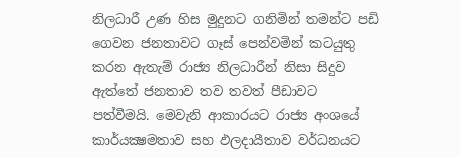නිලධාරී උණ හිස මුදුනට ගනිමින් තමන්ට පඩි ගෙවන ජනතාවට ගෑස්‌ පෙන්වමින් කටයුතු කරන ඇතැම් රාජ්‍ය නිලධාරීන් නිසා සිදුව ඇත්තේ ජනතාව තව තවත් පීඩාවට පත්වීමයි. මෙවැනි ආකාරයට රාජ්‍ය අංශයේ කාර්යක්‍ෂමතාව සහ ඵලදායීතාව වර්ධනයට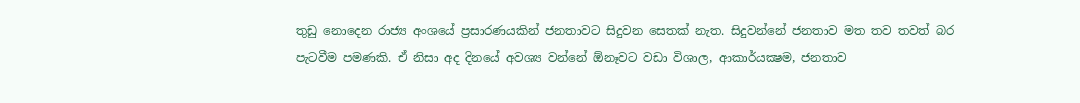තුඩු නොදෙන රාජ්‍ය අංශයේ ප්‍රසාරණයකින් ජනතාවට සිදුවන සෙතක්‌ නැත. සිදුවන්නේ ජනතාව මත තව තවත් බර පැටවීම පමණකි. ඒ නිසා අද දිනයේ අවශ්‍ය වන්නේ ඕනෑවට වඩා විශාල, ආකාර්යක්‍ෂම, ජනතාව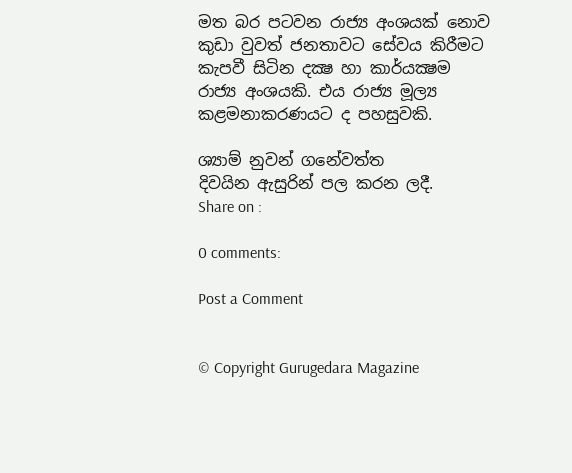මත බර පටවන රාජ්‍ය අංශයක්‌ නොව කුඩා වුවත් ජනතාවට සේවය කිරීමට කැපවී සිටින දක්‍ෂ හා කාර්යක්‍ෂම රාජ්‍ය අංශයකි. එය රාජ්‍ය මූල්‍ය කළමනාකරණයට ද පහසුවකි.

ශ්‍යාම් නුවන් ගනේවත්ත
දිවයින ඇසුරින් පල කරන ලදී.
Share on :

0 comments:

Post a Comment


© Copyright Gurugedara Magazine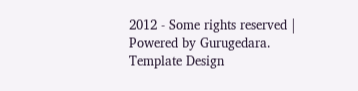2012 - Some rights reserved | Powered by Gurugedara.
Template Design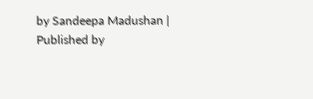by Sandeepa Madushan | Published by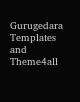Gurugedara Templates and Theme4all